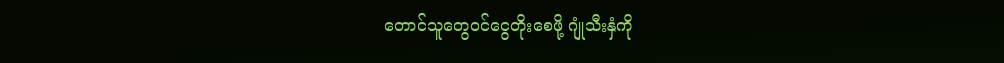တောင်သူတွေဝင်ငွေတိုးစေဖို့ ဂျုံသီးနှံကို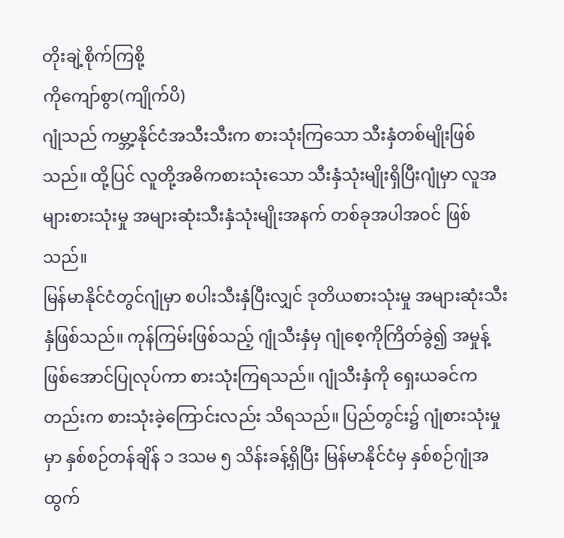တိုးချဲ့စိုက်ကြစို့
ကိုကျော်စွာ(ကျိုက်ပိ)
ဂျုံသည် ကမ္ဘာ့နိုင်ငံအသီးသီးက စားသုံးကြသော သီးနှံတစ်မျိုးဖြစ်သည်။ ထို့ပြင် လူတို့အဓိကစားသုံးသော သီးနှံသုံးမျိုးရှိပြီးဂျုံမှာ လူအများစားသုံးမှု အများဆုံးသီးနှံသုံးမျိုးအနက် တစ်ခုအပါအဝင် ဖြစ်သည်။
မြန်မာနိုင်ငံတွင်ဂျုံမှာ စပါးသီးနှံပြီးလျှင် ဒုတိယစားသုံးမှု အများဆုံးသီးနှံဖြစ်သည်။ ကုန်ကြမ်းဖြစ်သည့် ဂျုံသီးနှံမှ ဂျုံစေ့ကိုကြိတ်ခွဲ၍ အမှုန့်ဖြစ်အောင်ပြုလုပ်ကာ စားသုံးကြရသည်။ ဂျုံသီးနှံကို ရှေးယခင်ကတည်းက စားသုံးခဲ့ကြောင်းလည်း သိရသည်။ ပြည်တွင်း၌ ဂျုံစားသုံးမှုမှာ နှစ်စဉ်တန်ချိန် ၁ ဒသမ ၅ သိန်းခန့်ရှိပြီး မြန်မာနိုင်ငံမှ နှစ်စဉ်ဂျုံအထွက်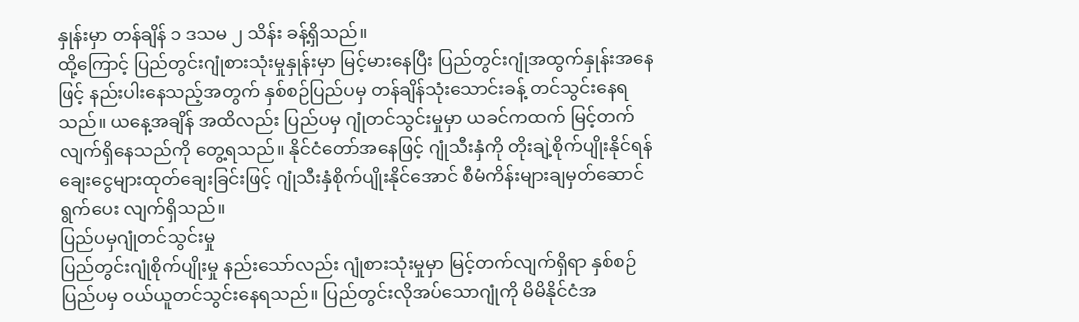နှုန်းမှာ တန်ချိန် ၁ ဒသမ ၂ သိန်း ခန့်ရှိသည်။
ထို့ကြောင့် ပြည်တွင်းဂျုံစားသုံးမှုနှုန်းမှာ မြင့်မားနေပြီး ပြည်တွင်းဂျုံအထွက်နှုန်းအနေဖြင့် နည်းပါးနေသည့်အတွက် နှစ်စဉ်ပြည်ပမှ တန်ချိန်သုံးသောင်းခန့် တင်သွင်းနေရသည်။ ယနေ့အချိန် အထိလည်း ပြည်ပမှ ဂျုံတင်သွင်းမှုမှာ ယခင်ကထက် မြင့်တက်လျက်ရှိနေသည်ကို တွေ့ရသည်။ နိုင်ငံတော်အနေဖြင့် ဂျုံသီးနှံကို တိုးချဲ့စိုက်ပျိုးနိုင်ရန် ချေးငွေများထုတ်ချေးခြင်းဖြင့် ဂျုံသီးနှံစိုက်ပျိုးနိုင်အောင် စီမံကိန်းများချမှတ်ဆောင်ရွက်ပေး လျက်ရှိသည်။
ပြည်ပမှဂျုံတင်သွင်းမှု
ပြည်တွင်းဂျုံစိုက်ပျိုးမှု နည်းသော်လည်း ဂျုံစားသုံးမှုမှာ မြင့်တက်လျက်ရှိရာ နှစ်စဉ်ပြည်ပမှ ဝယ်ယူတင်သွင်းနေရသည်။ ပြည်တွင်းလိုအပ်သောဂျုံကို မိမိနိုင်ငံအ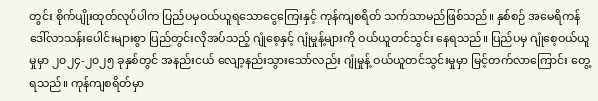တွင်း စိုက်ပျိုးထုတ်လုပ်ပါက ပြည်ပမှဝယ်ယူရသောငွေကြေးနှင့် ကုန်ကျစရိတ် သက်သာမည်ဖြစ်သည်။ နှစ်စဉ် အမေရိကန် ဒေါ်လာသန်းပေါင်းများစွာ ပြည်တွင်းလိုအပ်သည့် ဂျုံစေ့နှင့် ဂျုံမှုန့်များကို ဝယ်ယူတင်သွင်း နေရသည်။ ပြည်ပမှ ဂျုံစေ့ဝယ်ယူမှုမှာ ၂၀၂၄-၂၀၂၅ ခုနှစ်တွင် အနည်းငယ် လျော့နည်းသွားသော်လည်း ဂျုံမှုန့် ဝယ်ယူတင်သွင်းမှုမှာ မြင့်တက်လာကြောင်း တွေ့ရသည်။ ကုန်ကျစရိတ်မှာ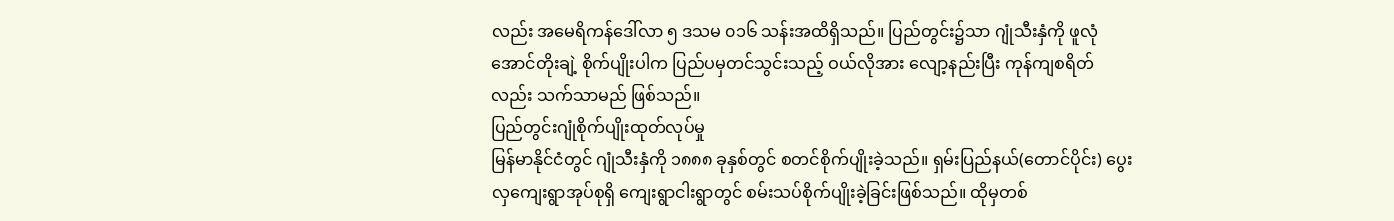လည်း အမေရိကန်ဒေါ်လာ ၅ ဒသမ ၀၁၆ သန်းအထိရှိသည်။ ပြည်တွင်း၌သာ ဂျုံသီးနှံကို ဖူလုံအောင်တိုးချဲ့ စိုက်ပျိုးပါက ပြည်ပမှတင်သွင်းသည့် ဝယ်လိုအား လျော့နည်းပြီး ကုန်ကျစရိတ်လည်း သက်သာမည် ဖြစ်သည်။
ပြည်တွင်းဂျုံစိုက်ပျိုးထုတ်လုပ်မှု
မြန်မာနိုင်ငံတွင် ဂျုံသီးနှံကို ၁၈၈၈ ခုနှစ်တွင် စတင်စိုက်ပျိုးခဲ့သည်။ ရှမ်းပြည်နယ်(တောင်ပိုင်း) ပွေးလှကျေးရွာအုပ်စုရှိ ကျေးရွာငါးရွာတွင် စမ်းသပ်စိုက်ပျိုးခဲ့ခြင်းဖြစ်သည်။ ထိုမှတစ်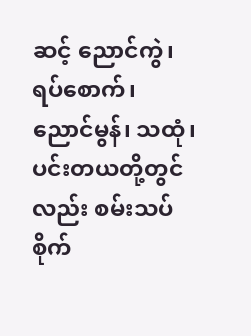ဆင့် ညောင်ကွဲ၊ ရပ်စောက်၊ ညောင်မွန်၊ သထုံ၊ ပင်းတယတို့တွင်လည်း စမ်းသပ်စိုက်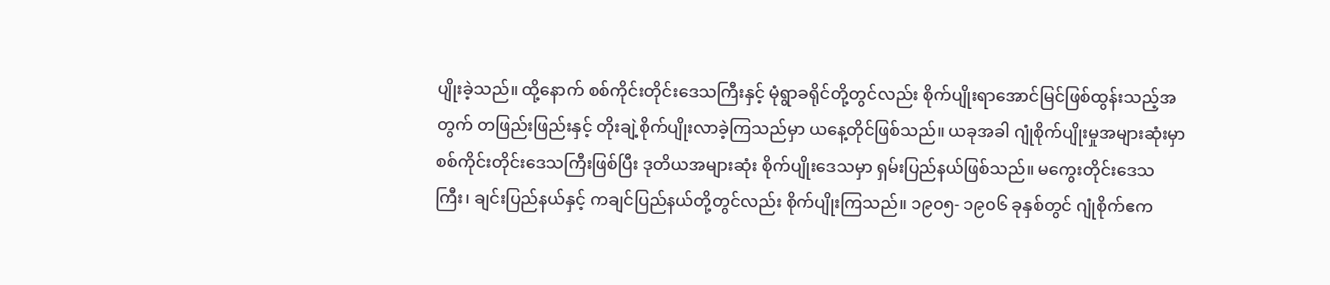ပျိုးခဲ့သည်။ ထို့နောက် စစ်ကိုင်းတိုင်းဒေသကြီးနှင့် မုံရွာခရိုင်တို့တွင်လည်း စိုက်ပျိုးရာအောင်မြင်ဖြစ်ထွန်းသည့်အတွက် တဖြည်းဖြည်းနှင့် တိုးချဲ့စိုက်ပျိုးလာခဲ့ကြသည်မှာ ယနေ့တိုင်ဖြစ်သည်။ ယခုအခါ ဂျုံစိုက်ပျိုးမှုအများဆုံးမှာ စစ်ကိုင်းတိုင်းဒေသကြီးဖြစ်ပြီး ဒုတိယအများဆုံး စိုက်ပျိုးဒေသမှာ ရှမ်းပြည်နယ်ဖြစ်သည်။ မကွေးတိုင်းဒေသကြီး၊ ချင်းပြည်နယ်နှင့် ကချင်ပြည်နယ်တို့တွင်လည်း စိုက်ပျိုးကြသည်။ ၁၉၀၅- ၁၉၀၆ ခုနှစ်တွင် ဂျုံစိုက်ဧက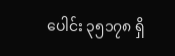ပေါင်း ၃၅၁၇၈ ရှိ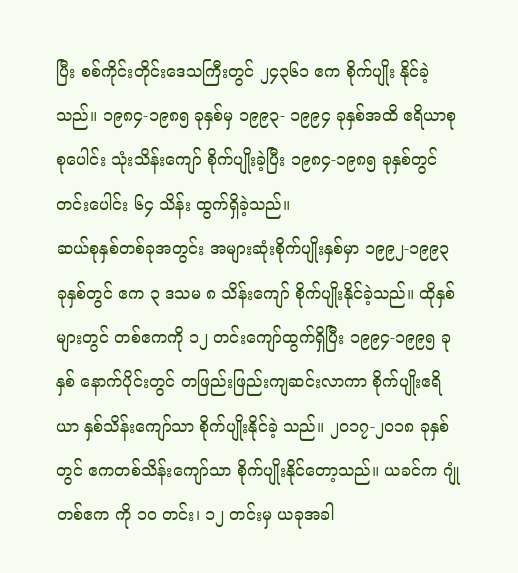ပြီး စစ်ကိုင်းတိုင်းဒေသကြီးတွင် ၂၄၃၆၁ ဧက စိုက်ပျိုး နိုင်ခဲ့သည်။ ၁၉၈၄-၁၉၈၅ ခုနှစ်မှ ၁၉၉၃- ၁၉၉၄ ခုနှစ်အထိ ဧရိယာစုစုပေါင်း သုံးသိန်းကျော် စိုက်ပျိုးခဲ့ပြီး ၁၉၈၄-၁၉၈၅ ခုနှစ်တွင် တင်းပေါင်း ၆၄ သိန်း ထွက်ရှိခဲ့သည်။
ဆယ်စုနှစ်တစ်ခုအတွင်း အများဆုံးစိုက်ပျိုးနှစ်မှာ ၁၉၉၂-၁၉၉၃ ခုနှစ်တွင် ဧက ၃ ဒသမ ၈ သိန်းကျော် စိုက်ပျိုးနိုင်ခဲ့သည်။ ထိုနှစ်များတွင် တစ်ဧကကို ၁၂ တင်းကျော်ထွက်ရှိပြီး ၁၉၉၄-၁၉၉၅ ခုနှစ် နောက်ပိုင်းတွင် တဖြည်းဖြည်းကျဆင်းလာကာ စိုက်ပျိုးဧရိယာ နှစ်သိန်းကျော်သာ စိုက်ပျိုးနိုင်ခဲ့ သည်။ ၂၀၁၇-၂၀၁၈ ခုနှစ်တွင် ဧကတစ်သိန်းကျော်သာ စိုက်ပျိုးနိုင်တော့သည်။ ယခင်က ဂျုံတစ်ဧက ကို ၁၀ တင်း၊ ၁၂ တင်းမှ ယခုအခါ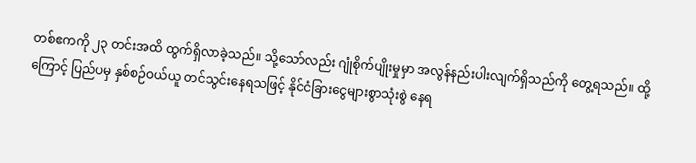တစ်ဧကကို ၂၃ တင်းအထိ ထွက်ရှိလာခဲ့သည်။ သို့သော်လည်း ဂျုံစိုက်ပျိုးမှုမှာ အလွန်နည်းပါးလျက်ရှိသည်ကို တွေ့ရသည်။ ထို့ကြောင့် ပြည်ပမှ နှစ်စဉ်ဝယ်ယူ တင်သွင်းနေရသဖြင့် နိုင်ငံခြားငွေများစွာသုံးစွဲ နေရ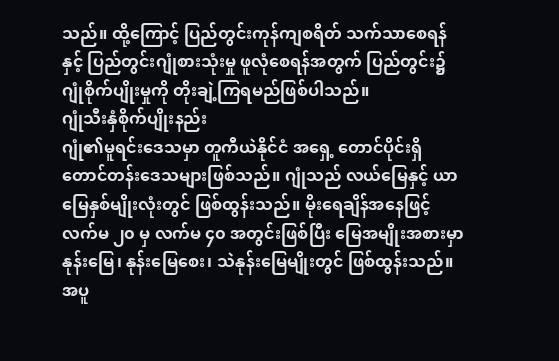သည်။ ထို့ကြောင့် ပြည်တွင်းကုန်ကျစရိတ် သက်သာစေရန်နှင့် ပြည်တွင်းဂျုံစားသုံးမှု ဖူလုံစေရန်အတွက် ပြည်တွင်း၌ ဂျုံစိုက်ပျိုးမှုကို တိုးချဲ့ကြရမည်ဖြစ်ပါသည်။
ဂျုံသီးနှံစိုက်ပျိုးနည်း
ဂျုံ၏မူရင်းဒေသမှာ တူကီယဲနိုင်ငံ အရှေ့ တောင်ပိုင်းရှိ တောင်တန်းဒေသများဖြစ်သည်။ ဂျုံသည် လယ်မြေနှင့် ယာမြေနှစ်မျိုးလုံးတွင် ဖြစ်ထွန်းသည်။ မိုးရေချိန်အနေဖြင့် လက်မ ၂၀ မှ လက်မ ၄၀ အတွင်းဖြစ်ပြီး မြေအမျိုးအစားမှာ နုန်းမြေ၊ နုန်းမြေစေး၊ သဲနုန်းမြေမျိုးတွင် ဖြစ်ထွန်းသည်။ အပူ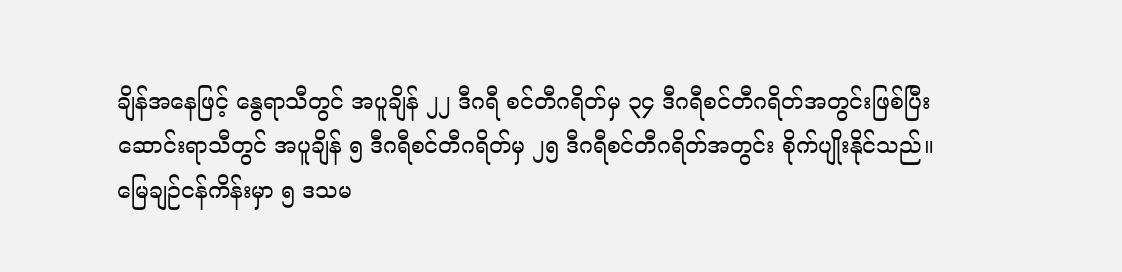ချိန်အနေဖြင့် နွေရာသီတွင် အပူချိန် ၂၂ ဒီဂရီ စင်တီဂရိတ်မှ ၃၄ ဒီဂရီစင်တီဂရိတ်အတွင်းဖြစ်ပြီး ဆောင်းရာသီတွင် အပူချိန် ၅ ဒီဂရီစင်တီဂရိတ်မှ ၂၅ ဒီဂရီစင်တီဂရိတ်အတွင်း စိုက်ပျိုးနိုင်သည်။ မြေချဉ်ငန်ကိန်းမှာ ၅ ဒသမ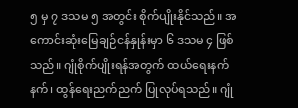၅ မှ ၇ ဒသမ ၅ အတွင်း စိုက်ပျိုးနိုင်သည်။ အကောင်းဆုံးမြေချဉ်ငန်နှုန်းမှာ ၆ ဒသမ ၄ ဖြစ်သည်။ ဂျုံစိုက်ပျိုးရန်အတွက် ထယ်ရေးနက်နက်၊ ထွန်ရေးညက်ညက် ပြုလုပ်ရသည်။ ဂျုံ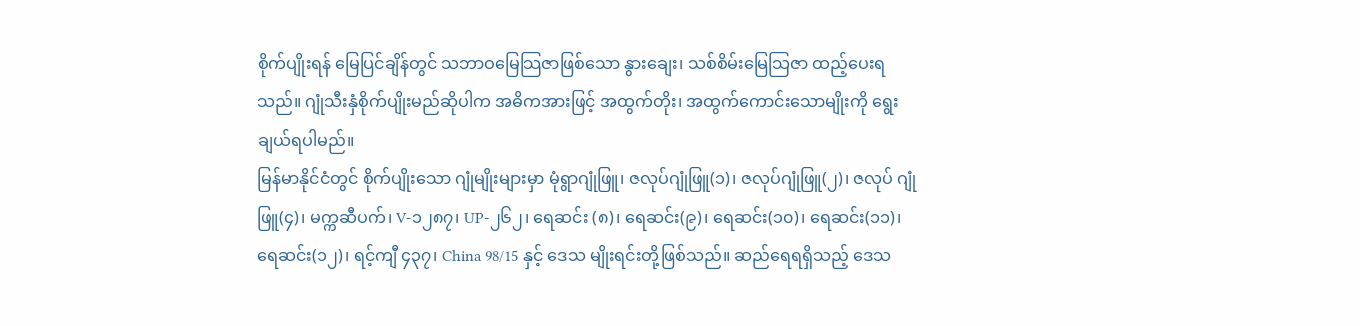စိုက်ပျိုးရန် မြေပြင်ချိန်တွင် သဘာဝမြေသြဇာဖြစ်သော နွားချေး၊ သစ်စိမ်းမြေသြဇာ ထည့်ပေးရသည်။ ဂျုံသီးနှံစိုက်ပျိုးမည်ဆိုပါက အဓိကအားဖြင့် အထွက်တိုး၊ အထွက်ကောင်းသောမျိုးကို ရွေးချယ်ရပါမည်။
မြန်မာနိုင်ငံတွင် စိုက်ပျိုးသော ဂျုံမျိုးများမှာ မုံရွာဂျုံဖြူ၊ ဇလုပ်ဂျုံဖြူ(၁)၊ ဇလုပ်ဂျုံဖြူ(၂)၊ ဇလုပ် ဂျုံဖြူ(၄)၊ မက္ကဆီပက်၊ V-၁၂၈၇၊ UP-၂၆၂၊ ရေဆင်း (၈)၊ ရေဆင်း(၉)၊ ရေဆင်း(၁၀)၊ ရေဆင်း(၁၁)၊ ရေဆင်း(၁၂)၊ ရင့်ကျီ ၄၃၇၊ China 98/15 နှင့် ဒေသ မျိုးရင်းတို့ဖြစ်သည်။ ဆည်ရေရရှိသည့် ဒေသ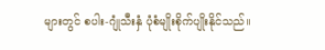များတွင် စပါး-ဂျုံသီးနှံ ပုံစံမျိုးစိုက်ပျိုးနိုင်သည်။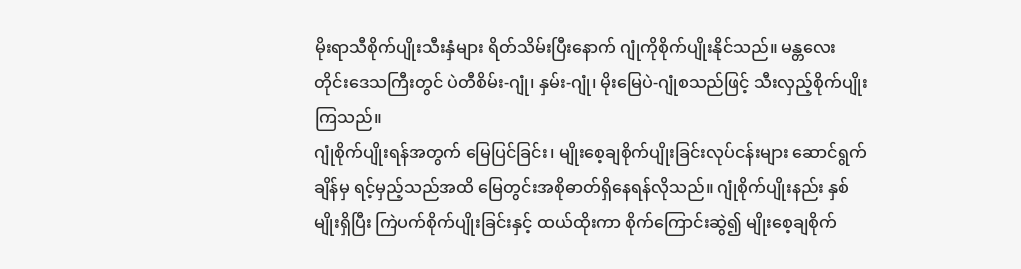မိုးရာသီစိုက်ပျိုးသီးနှံများ ရိတ်သိမ်းပြီးနောက် ဂျုံကိုစိုက်ပျိုးနိုင်သည်။ မန္တလေးတိုင်းဒေသကြီးတွင် ပဲတီစိမ်း-ဂျုံ၊ နှမ်း-ဂျုံ၊ မိုးမြေပဲ-ဂျုံစသည်ဖြင့် သီးလှည့်စိုက်ပျိုးကြသည်။
ဂျုံစိုက်ပျိုးရန်အတွက် မြေပြင်ခြင်း၊ မျိုးစေ့ချစိုက်ပျိုးခြင်းလုပ်ငန်းများ ဆောင်ရွက်ချိန်မှ ရင့်မှည့်သည်အထိ မြေတွင်းအစိုဓာတ်ရှိနေရန်လိုသည်။ ဂျုံစိုက်ပျိုးနည်း နှစ်မျိုးရှိပြီး ကြဲပက်စိုက်ပျိုးခြင်းနှင့် ထယ်ထိုးကာ စိုက်ကြောင်းဆွဲ၍ မျိုးစေ့ချစိုက်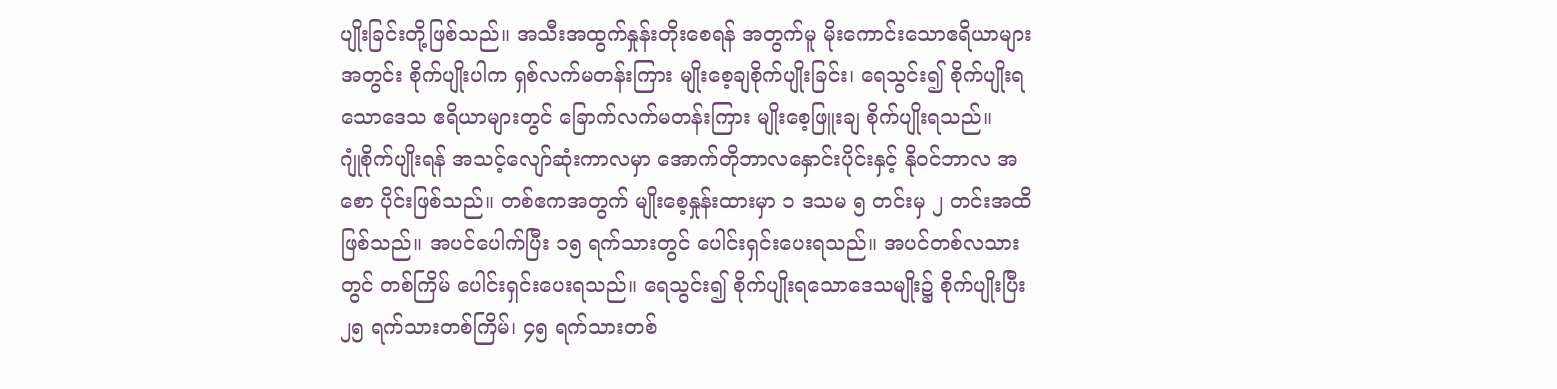ပျိုးခြင်းတို့ဖြစ်သည်။ အသီးအထွက်နှုန်းတိုးစေရန် အတွက်မူ မိုးကောင်းသောဧရိယာများအတွင်း စိုက်ပျိုးပါက ရှစ်လက်မတန်းကြား မျိုးစေ့ချစိုက်ပျိုးခြင်း၊ ရေသွင်း၍ စိုက်ပျိုးရသောဒေသ ဧရိယာများတွင် ခြောက်လက်မတန်းကြား မျိုးစေ့ဖြူးချ စိုက်ပျိုးရသည်။
ဂျုံစိုက်ပျိုးရန် အသင့်လျော်ဆုံးကာလမှာ အောက်တိုဘာလနှောင်းပိုင်းနှင့် နိုဝင်ဘာလ အစော ပိုင်းဖြစ်သည်။ တစ်ဧကအတွက် မျိုးစေ့နှုန်းထားမှာ ၁ ဒသမ ၅ တင်းမှ ၂ တင်းအထိဖြစ်သည်။ အပင်ပေါက်ပြီး ၁၅ ရက်သားတွင် ပေါင်းရှင်းပေးရသည်။ အပင်တစ်လသားတွင် တစ်ကြိမ် ပေါင်းရှင်းပေးရသည်။ ရေသွင်း၍ စိုက်ပျိုးရသောဒေသမျိုး၌ စိုက်ပျိုးပြီး ၂၅ ရက်သားတစ်ကြိမ်၊ ၄၅ ရက်သားတစ်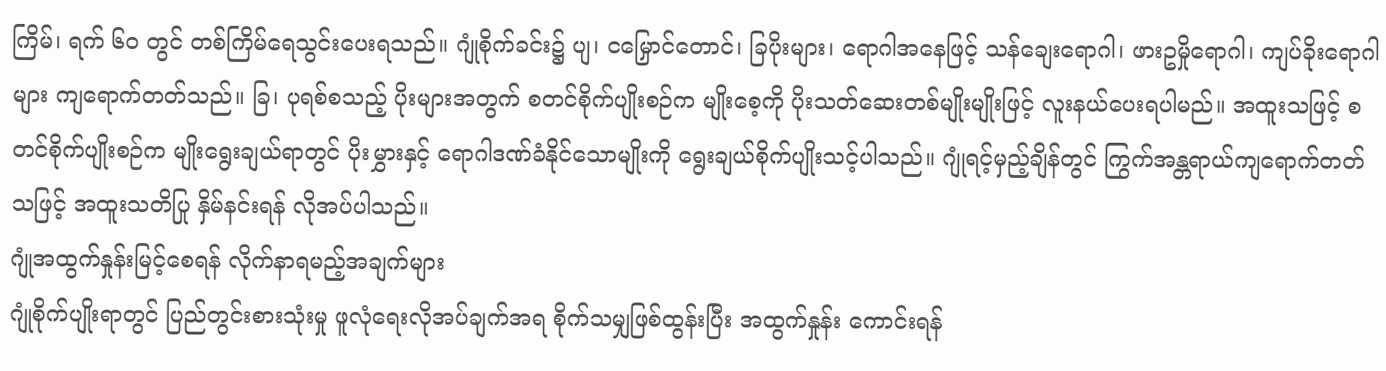ကြိမ်၊ ရက် ၆၀ တွင် တစ်ကြိမ်ရေသွင်းပေးရသည်။ ဂျုံစိုက်ခင်း၌ ပျ၊ ငမြှောင်တောင်၊ ခြပိုးများ၊ ရောဂါအနေဖြင့် သန်ချေးရောဂါ၊ ဖားဥမှိုရောဂါ၊ ကျပ်ခိုးရောဂါများ ကျရောက်တတ်သည်။ ခြ၊ ပုရစ်စသည့် ပိုးများအတွက် စတင်စိုက်ပျိုးစဉ်က မျိုးစေ့ကို ပိုးသတ်ဆေးတစ်မျိုးမျိုးဖြင့် လူးနယ်ပေးရပါမည်။ အထူးသဖြင့် စတင်စိုက်ပျိုးစဉ်က မျိုးရွေးချယ်ရာတွင် ပိုးမွှားနှင့် ရောဂါဒဏ်ခံနိုင်သောမျိုးကို ရွေးချယ်စိုက်ပျိုးသင့်ပါသည်။ ဂျုံရင့်မှည့်ချိန်တွင် ကြွက်အန္တရာယ်ကျရောက်တတ်သဖြင့် အထူးသတိပြု နှိမ်နင်းရန် လိုအပ်ပါသည်။
ဂျုံအထွက်နှုန်းမြင့်စေရန် လိုက်နာရမည့်အချက်များ
ဂျုံစိုက်ပျိုးရာတွင် ပြည်တွင်းစားသုံးမှု ဖူလုံရေးလိုအပ်ချက်အရ စိုက်သမျှဖြစ်ထွန်းပြီး အထွက်နှုန်း ကောင်းရန်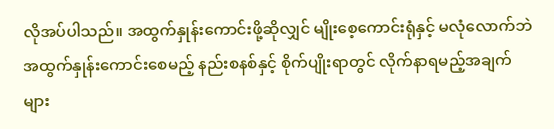လိုအပ်ပါသည်။ အထွက်နှုန်းကောင်းဖို့ဆိုလျှင် မျိုးစေ့ကောင်းရုံနှင့် မလုံလောက်ဘဲ အထွက်နှုန်းကောင်းစေမည့် နည်းစနစ်နှင့် စိုက်ပျိုးရာတွင် လိုက်နာရမည့်အချက်များ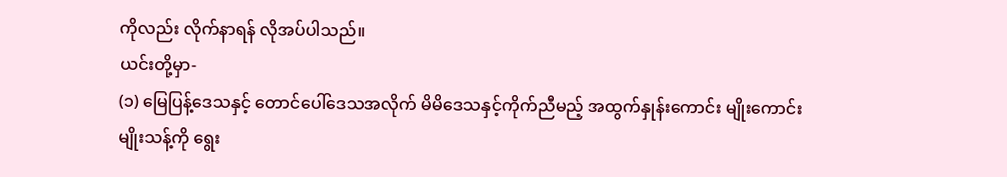ကိုလည်း လိုက်နာရန် လိုအပ်ပါသည်။
ယင်းတို့မှာ-
(၁) မြေပြန့်ဒေသနှင့် တောင်ပေါ်ဒေသအလိုက် မိမိဒေသနှင့်ကိုက်ညီမည့် အထွက်နှုန်းကောင်း မျိုးကောင်းမျိုးသန့်ကို ရွေး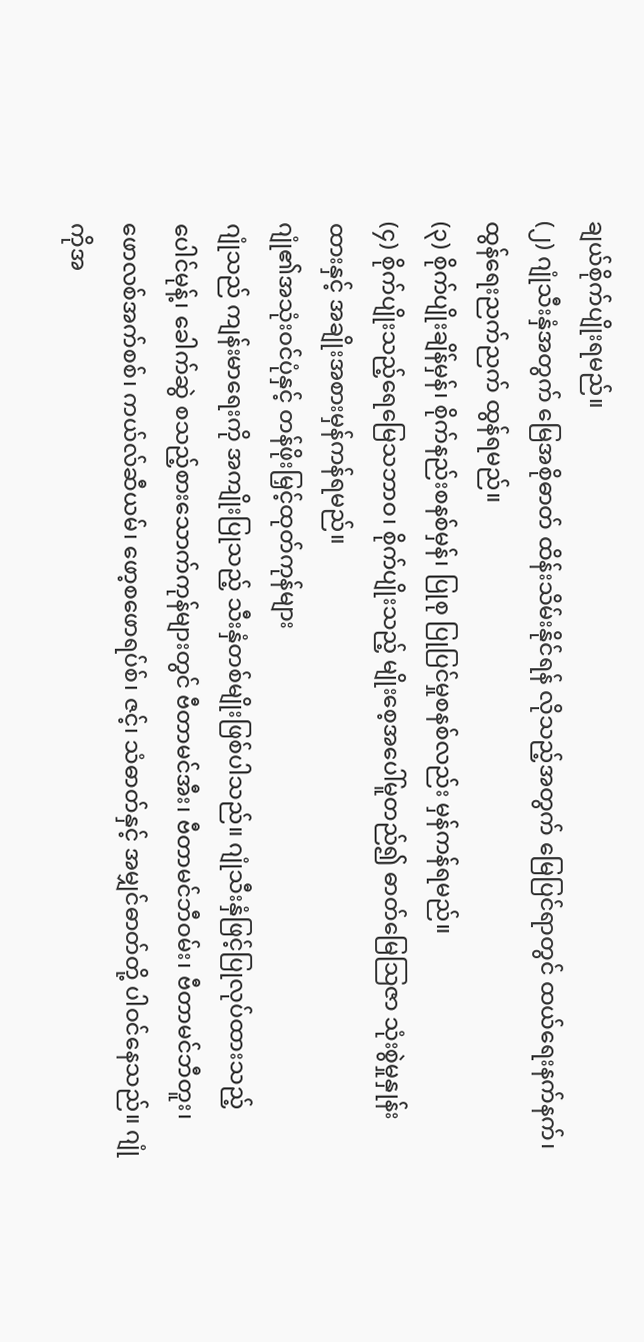ချယ်စိုက်ပျိုးရမည်။
(၂) ဂျုံသီးနှံအတွက် မြေအစိုဓာတ် ထိန်းသိမ်းနိုင်ရန် လိုသည့်အတွက် မြေပြင်ရာတွင် ထယ်ရေးနက်နက်၊ ထွန်ရေးညက်ညက် ထွန်ရမည်။
(၃) စိုက်ပျိုးချိန်မှန်၊ စိုက်နည်းစနစ်မှန်၊ ပြုစု ပြုပြင်မှုစနစ်လည်း မှန်ကန်ရမည်။
(၄) စိုက်ပျိုးသည့်ရေမြေသဘာဝ၊ စိုက်ပျိုးသည့် မျိုးစေ့အပေါ်မူတည်၍ ဓာတ်မြေသြဇာ သုံးစွဲမှုနှုန်းထားနှင့် အချိုးအစားမှန်ကန်ရမည်။
ဂျုံ၏အသုံးဝင်ပုံနှင့် တန်ဖိုးမြှင့်ထုတ်ကုန်များ
ဂျုံသည် ကျန်းမာရေးကို အကျိုးပြုသည့် သီးနှံတစ်မျိုးဖြစ်ပါသည်။ ဂျုံသီးနှံဖြင့်ပြုလုပ်ထားသည့် ပေါင်မုန့်၊ ခေါက်ဆွဲ စသည့်စားသောက်ကုန်များတွင် ဗီတာမင်အီး၊ ဗီတာမင်ဘီဝမ်း၊ ဗီတာမင်ဘီတူး၊ ဖောလစ်အက်စစ်၊ ကယ်လ်ဆီယမ်၊ ဖော့စဖောရပ်စ်၊ ဇင့်၊ သံဓာတ်နှင့် အမျှင်ဓာတ်တို့ ပါဝင်နေသည်။ ဂျုံကိုအ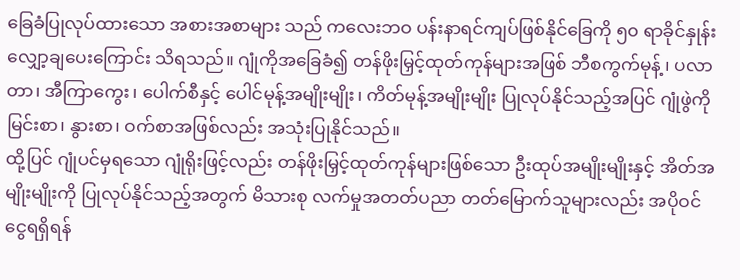ခြေခံပြုလုပ်ထားသော အစားအစာများ သည် ကလေးဘဝ ပန်းနာရင်ကျပ်ဖြစ်နိုင်ခြေကို ၅၀ ရာခိုင်နှုန်း လျှော့ချပေးကြောင်း သိရသည်။ ဂျုံကိုအခြေခံ၍ တန်ဖိုးမြှင့်ထုတ်ကုန်များအဖြစ် ဘီစကွက်မုန့်၊ ပလာတာ၊ အီကြာကွေး၊ ပေါက်စီနှင့် ပေါင်မုန့်အမျိုးမျိုး၊ ကိတ်မုန့်အမျိုးမျိုး ပြုလုပ်နိုင်သည့်အပြင် ဂျုံဖွဲကို မြင်းစာ၊ နွားစာ၊ ဝက်စာအဖြစ်လည်း အသုံးပြုနိုင်သည်။
ထို့ပြင် ဂျုံပင်မှရသော ဂျုံရိုးဖြင့်လည်း တန်ဖိုးမြှင့်ထုတ်ကုန်များဖြစ်သော ဦးထုပ်အမျိုးမျိုးနှင့် အိတ်အမျိုးမျိုးကို ပြုလုပ်နိုင်သည့်အတွက် မိသားစု လက်မှုအတတ်ပညာ တတ်မြောက်သူများလည်း အပိုဝင်ငွေရရှိရန်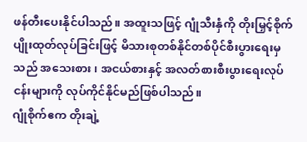ဖန်တီးပေးနိုင်ပါသည်။ အထူးသဖြင့် ဂျုံသီးနှံကို တိုးမြှင့်စိုက်ပျိုးထုတ်လုပ်ခြင်းဖြင့် မိသားစုတစ်နိုင်တစ်ပိုင်စီးပွားရေးမှသည် အသေးစား၊ အငယ်စားနှင့် အလတ်စားစီးပွားရေးလုပ်ငန်းများကို လုပ်ကိုင်နိုင်မည်ဖြစ်ပါသည်။
ဂျုံစိုက်ဧက တိုးချဲ့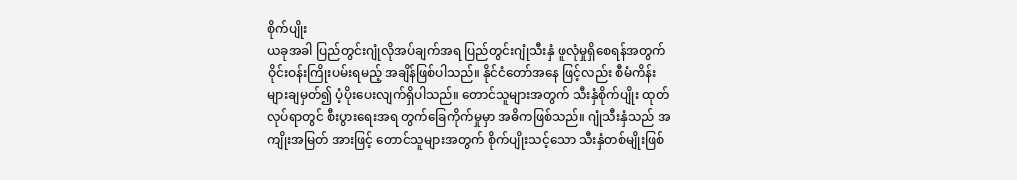စိုက်ပျိုး
ယခုအခါ ပြည်တွင်းဂျုံလိုအပ်ချက်အရ ပြည်တွင်းဂျုံသီးနှံ ဖူလုံမှုရှိစေရန်အတွက် ဝိုင်းဝန်းကြိုးပမ်းရမည့် အချိန်ဖြစ်ပါသည်။ နိုင်ငံတော်အနေ ဖြင့်လည်း စီမံကိန်းများချမှတ်၍ ပံ့ပိုးပေးလျက်ရှိပါသည်။ တောင်သူများအတွက် သီးနှံစိုက်ပျိုး ထုတ်လုပ်ရာတွင် စီးပွားရေးအရ တွက်ခြေကိုက်မှုမှာ အဓိကဖြစ်သည်။ ဂျုံသီးနှံသည် အကျိုးအမြတ် အားဖြင့် တောင်သူများအတွက် စိုက်ပျိုးသင့်သော သီးနှံတစ်မျိုးဖြစ်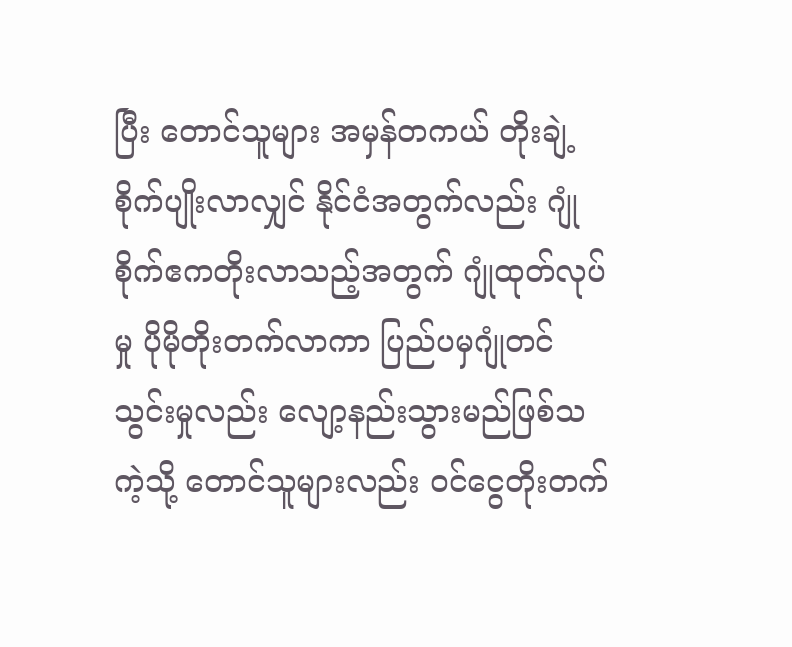ပြီး တောင်သူများ အမှန်တကယ် တိုးချဲ့စိုက်ပျိုးလာလျှင် နိုင်ငံအတွက်လည်း ဂျုံစိုက်ဧကတိုးလာသည့်အတွက် ဂျုံထုတ်လုပ်မှု ပိုမိုတိုးတက်လာကာ ပြည်ပမှဂျုံတင်သွင်းမှုလည်း လျော့နည်းသွားမည်ဖြစ်သကဲ့သို့ တောင်သူများလည်း ဝင်ငွေတိုးတက်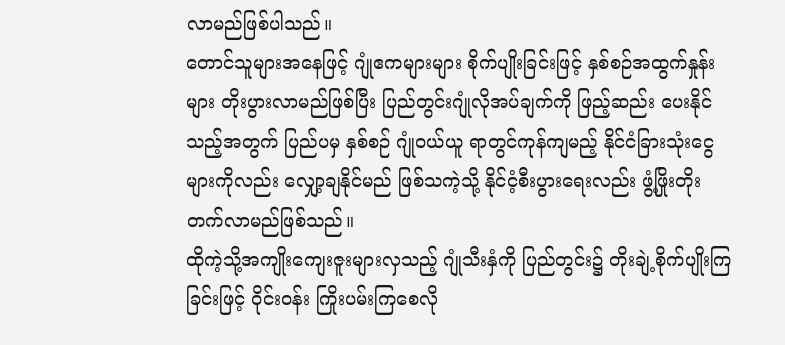လာမည်ဖြစ်ပါသည်။
တောင်သူများအနေဖြင့် ဂျုံဧကများများ စိုက်ပျိုးခြင်းဖြင့် နှစ်စဉ်အထွက်နှုန်းများ တိုးပွားလာမည်ဖြစ်ပြီး ပြည်တွင်းဂျုံလိုအပ်ချက်ကို ဖြည့်ဆည်း ပေးနိုင်သည့်အတွက် ပြည်ပမှ နှစ်စဉ် ဂျုံဝယ်ယူ ရာတွင်ကုန်ကျမည့် နိုင်ငံခြားသုံးငွေများကိုလည်း လျှော့ချနိုင်မည် ဖြစ်သကဲ့သို့ နိုင်ငံ့စီးပွားရေးလည်း ဖွံ့ဖြိုးတိုးတက်လာမည်ဖြစ်သည်။
ထိုကဲ့သို့အကျိုးကျေးဇူးများလှသည့် ဂျုံသီးနှံကို ပြည်တွင်း၌ တိုးချဲ့စိုက်ပျိုးကြခြင်းဖြင့် ဝိုင်းဝန်း ကြိုးပမ်းကြစေလို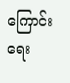ကြောင်း ရေး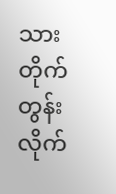သားတိုက်တွန်း လိုက်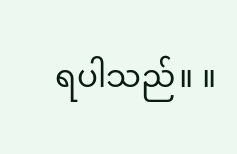ရပါသည်။ ။